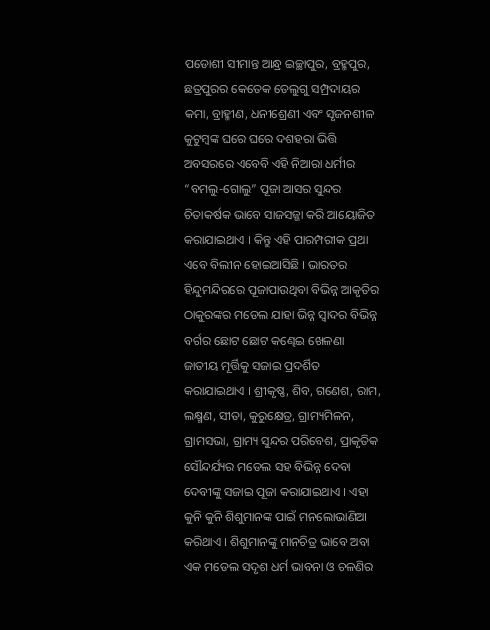ପଡୋଶୀ ସୀମାନ୍ତ ଆନ୍ଧ୍ର ଇଚ୍ଛାପୁର, ବ୍ରହ୍ମପୁର, ଛତ୍ରପୁରର କେତେକ ତେଲୁଗୁ ସମ୍ପ୍ରଦାୟର କମା, ବ୍ରାହ୍ମୀଣ, ଧନୀଶ୍ରେଣୀ ଏବଂ ସୃଜନଶୀଳ କୁଟୁମ୍ବଙ୍କ ଘରେ ଘରେ ଦଶହରା ଭିତ୍ତି ଅବସରରେ ଏବେବି ଏହି ନିଆରା ଧର୍ମୀର “ବମଲୁ-ଗୋଲୁ” ପୂଜା ଆସର ସୁନ୍ଦର ଚିତାକର୍ଷକ ଭାବେ ସାଜସଜ୍ଜା କରି ଆୟୋଜିତ କରାଯାଇଥାଏ । କିନ୍ତୁ ଏହି ପାରମ୍ପରୀକ ପ୍ରଥା ଏବେ ବିଲୀନ ହୋଇଆସିଛି । ଭାରତର ହିନ୍ଦୁମନ୍ଦିରରେ ପୂଜାପାଉଥିବା ବିଭିନ୍ନ ଆକୃତିର ଠାକୁରଙ୍କର ମଡେଲ ଯାହା ଭିନ୍ନ ସ୍ୱାଦର ବିଭିନ୍ନ ବର୍ଗର ଛୋଟ ଛୋଟ କଣ୍ଢେଇ ଖେଳଣା ଜାତୀୟ ମୂର୍ତ୍ତିକୁ ସଜାଇ ପ୍ରଦର୍ଶିତ କରାଯାଇଥାଏ । ଶ୍ରୀକୃଷ୍ଣ, ଶିବ, ଗଣେଶ, ରାମ, ଲକ୍ଷ୍ମଣ, ସୀତା, କୁରୁକ୍ଷେତ୍ର, ଗ୍ରାମ୍ୟମିଳନ, ଗ୍ରାମସଭା, ଗ୍ରାମ୍ୟ ସୁନ୍ଦର ପରିବେଶ, ପ୍ରାକୃତିକ ସୌନ୍ଦର୍ଯ୍ୟର ମଡେଲ ସହ ବିଭିନ୍ନ ଦେବା ଦେବୀଙ୍କୁ ସଜାଇ ପୂଜା କରାଯାଇଥାଏ । ଏହା କୁନି କୁନି ଶିଶୁମାନଙ୍କ ପାଇଁ ମନଲୋଭାଣିଆ କରିଥାଏ । ଶିଶୁମାନଙ୍କୁ ମାନଚିତ୍ର ଭାବେ ଅବା ଏକ ମଡେଲ ସଦୃଶ ଧର୍ମ ଭାବନା ଓ ଚଳଣିର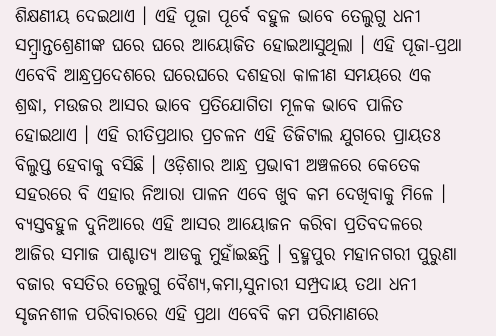ଶିକ୍ଷଣୀୟ ଦେଇଥାଏ । ଏହି ପୂଜା ପୂର୍ବେ ବହୁଳ ଭାବେ ତେଲୁଗୁ ଧନୀ ସମ୍ବ୍ରାନ୍ତଶ୍ରେଣୀଙ୍କ ଘରେ ଘରେ ଆୟୋଜିତ ହୋଇଆସୁଥିଲା । ଏହି ପୂଜା-ପ୍ରଥା ଏବେବି ଆନ୍ଧ୍ରପ୍ରଦେଶରେ ଘରେଘରେ ଦଶହରା କାଳୀଣ ସମୟରେ ଏକ ଶ୍ରଦ୍ଧା, ମଉଜର ଆସର ଭାବେ ପ୍ରତିଯୋଗିତା ମୂଳକ ଭାବେ ପାଳିତ ହୋଇଥାଏ । ଏହି ରୀତିପ୍ରଥାର ପ୍ରଚଳନ ଏହି ଡିଜିଟାଲ ଯୁଗରେ ପ୍ରାୟତଃ ବିଲୁପ୍ତ ହେବାକୁ ବସିଛି । ଓଡ଼ିଶାର ଆନ୍ଧ୍ର ପ୍ରଭାବୀ ଅଞ୍ଚଳରେ କେତେକ ସହରରେ ବି ଏହାର ନିଆରା ପାଳନ ଏବେ ଖୁବ କମ ଦେଖିବାକୁ ମିଳେ । ବ୍ୟସ୍ତବହୁଳ ଦୁନିଆରେ ଏହି ଆସର ଆୟୋଜନ କରିବା ପ୍ରତିବଦଳରେ ଆଜିର ସମାଜ ପାଶ୍ଚାତ୍ୟ ଆଡକୁ ମୁହାଁଇଛନ୍ତି । ବ୍ରହ୍ମପୁର ମହାନଗରୀ ପୁରୁଣା ବଜାର ବସତିର ତେଲୁଗୁ ବୈଶ୍ୟ,କମା,ସୁନାରୀ ସମ୍ପ୍ରଦାୟ ତଥା ଧନୀ ସୃଜନଶୀଳ ପରିବାରରେ ଏହି ପ୍ରଥା ଏବେବି କମ ପରିମାଣରେ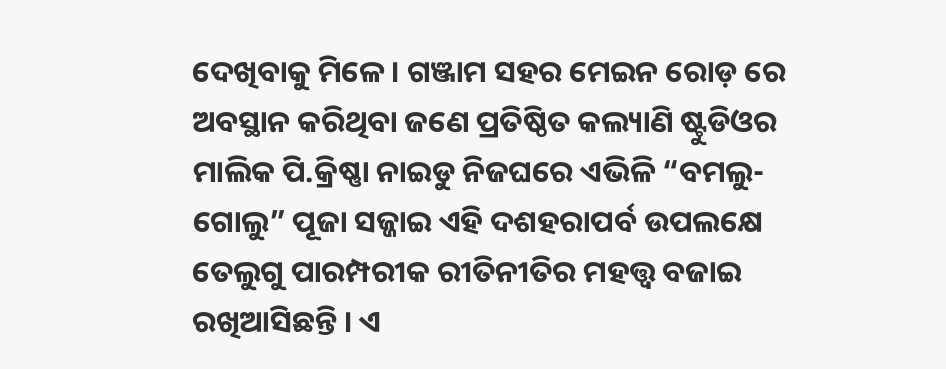ଦେଖିବାକୁ ମିଳେ । ଗଞ୍ଜାମ ସହର ମେଇନ ରୋଡ଼ ରେ ଅବସ୍ଥାନ କରିଥିବା ଜଣେ ପ୍ରତିଷ୍ଠିତ କଲ୍ୟାଣି ଷ୍ଟୁଡିଓର ମାଲିକ ପି.କ୍ରିଷ୍ଣା ନାଇଡୁ ନିଜଘରେ ଏଭିଳି “ବମଲୁ-ଗୋଲୁ” ପୂଜା ସଜ୍ଜାଇ ଏହି ଦଶହରାପର୍ବ ଉପଲକ୍ଷେ ତେଲୁଗୁ ପାରମ୍ପରୀକ ରୀତିନୀତିର ମହତ୍ତ୍ୱ ବଜାଇ ରଖିଆସିଛନ୍ତି । ଏ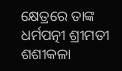କ୍ଷେତ୍ରରେ ତାଙ୍କ ଧର୍ମପତ୍ନୀ ଶ୍ରୀମତୀ ଶଶୀକଳା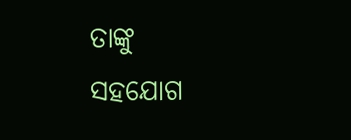ତାଙ୍କୁ ସହଯୋଗ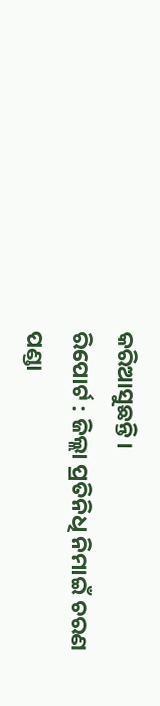କରିଆସୁଛନ୍ତି ।
ରିପୋର୍ଟ : ଜିଲ୍ଲା ପ୍ରତିନିଧି ନିମାଇଁ ଚରଣ ପଣ୍ଡା